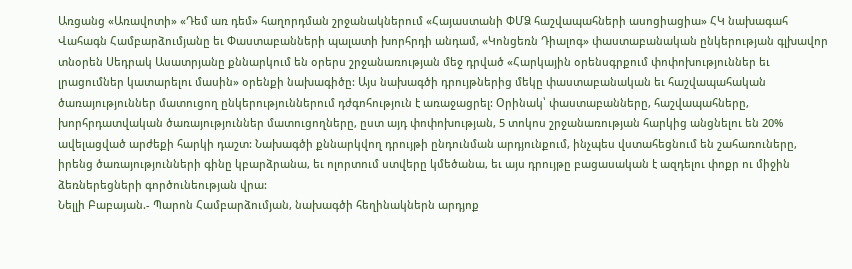Առցանց «Առավոտի» «Դեմ առ դեմ» հաղորդման շրջանակներում «Հայաստանի ՓՄՁ հաշվապահների ասոցիացիա» ՀԿ նախագահ Վահագն Համբարձումյանը եւ Փաստաբանների պալատի խորհրդի անդամ, «Կոնցեռն Դիալոգ» փաստաբանական ընկերության գլխավոր տնօրեն Սեդրակ Ասատրյանը քննարկում են օրերս շրջանառության մեջ դրված «Հարկային օրենսգրքում փոփոխություններ եւ լրացումներ կատարելու մասին» օրենքի նախագիծը: Այս նախագծի դրույթներից մեկը փաստաբանական եւ հաշվապահական ծառայություններ մատուցող ընկերություններում դժգոհություն է առաջացրել: Օրինակ՝ փաստաբանները, հաշվապահները, խորհրդատվական ծառայություններ մատուցողները, ըստ այդ փոփոխության, 5 տոկոս շրջանառության հարկից անցնելու են 20% ավելացված արժեքի հարկի դաշտ: Նախագծի քննարկվող դրույթի ընդունման արդյունքում, ինչպես վստահեցնում են շահառուները, իրենց ծառայությունների գինը կբարձրանա, եւ ոլորտում ստվերը կմեծանա, եւ այս դրույթը բացասական է ազդելու փոքր ու միջին ձեռներեցների գործունեության վրա:
Նելլի Բաբայան.- Պարոն Համբարձումյան, նախագծի հեղինակներն արդյոք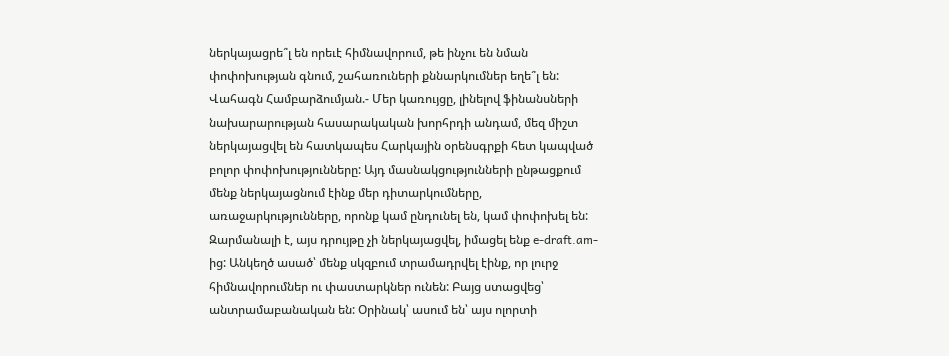ներկայացրե՞լ են որեւէ հիմնավորում, թե ինչու են նման փոփոխության գնում, շահառուների քննարկումներ եղե՞լ են:
Վահագն Համբարձումյան.- Մեր կառույցը, լինելով ֆինանսների նախարարության հասարակական խորհրդի անդամ, մեզ միշտ ներկայացվել են հատկապես Հարկային օրենսգրքի հետ կապված բոլոր փոփոխությունները: Այդ մասնակցությունների ընթացքում մենք ներկայացնում էինք մեր դիտարկումները, առաջարկությունները, որոնք կամ ընդունել են, կամ փոփոխել են: Զարմանալի է, այս դրույթը չի ներկայացվել, իմացել ենք e-draft.am-ից: Անկեղծ ասած՝ մենք սկզբում տրամադրվել էինք, որ լուրջ հիմնավորումներ ու փաստարկներ ունեն: Բայց ստացվեց՝ անտրամաբանական են: Օրինակ՝ ասում են՝ այս ոլորտի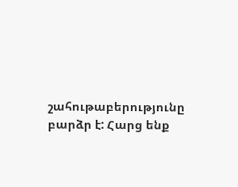շահութաբերությունը բարձր է: Հարց ենք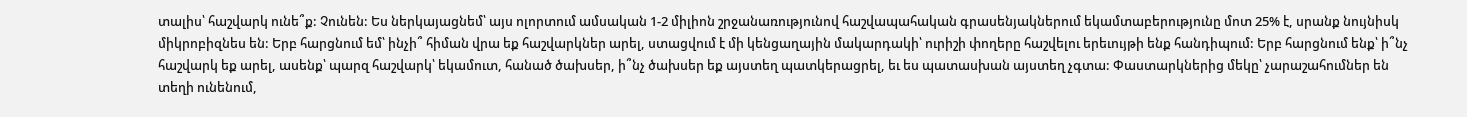տալիս՝ հաշվարկ ունե՞ք: Չունեն: Ես ներկայացնեմ՝ այս ոլորտում ամսական 1-2 միլիոն շրջանառությունով հաշվապահական գրասենյակներում եկամտաբերությունը մոտ 25% է, սրանք նույնիսկ միկրոբիզնես են: Երբ հարցնում եմ՝ ինչի՞ հիման վրա եք հաշվարկներ արել, ստացվում է մի կենցաղային մակարդակի՝ ուրիշի փողերը հաշվելու երեւույթի ենք հանդիպում: Երբ հարցնում ենք՝ ի՞նչ հաշվարկ եք արել, ասենք՝ պարզ հաշվարկ՝ եկամուտ, հանած ծախսեր, ի՞նչ ծախսեր եք այստեղ պատկերացրել, եւ ես պատասխան այստեղ չգտա: Փաստարկներից մեկը՝ չարաշահումներ են տեղի ունենում,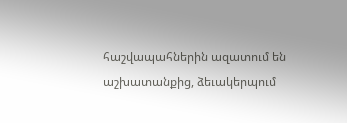հաշվապահներին ազատում են աշխատանքից, ձեւակերպում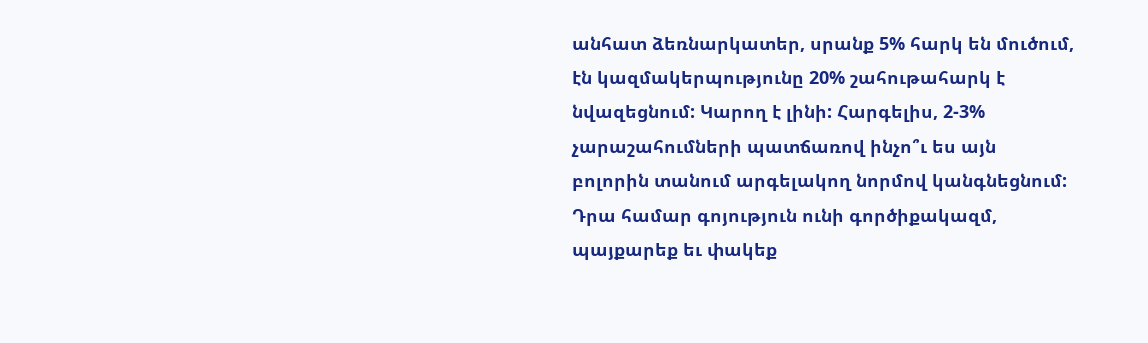անհատ ձեռնարկատեր, սրանք 5% հարկ են մուծում, էն կազմակերպությունը 20% շահութահարկ է նվազեցնում: Կարող է լինի: Հարգելիս, 2-3% չարաշահումների պատճառով ինչո՞ւ ես այն բոլորին տանում արգելակող նորմով կանգնեցնում: Դրա համար գոյություն ունի գործիքակազմ, պայքարեք եւ փակեք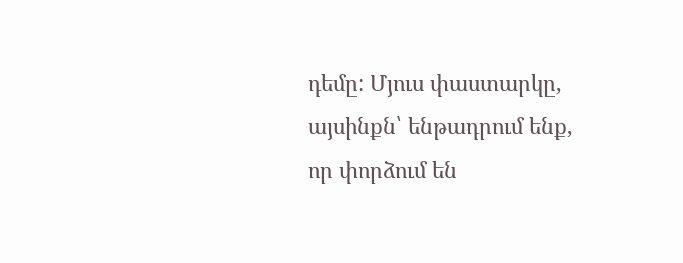դեմը: Մյուս փաստարկը, այսինքն՝ ենթադրում ենք, որ փորձում են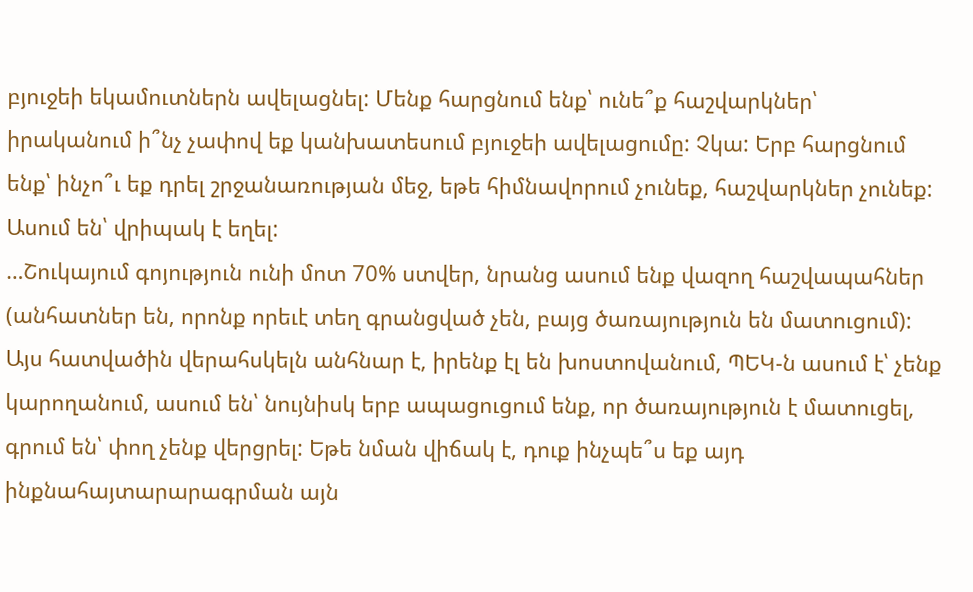բյուջեի եկամուտներն ավելացնել: Մենք հարցնում ենք՝ ունե՞ք հաշվարկներ՝ իրականում ի՞նչ չափով եք կանխատեսում բյուջեի ավելացումը: Չկա: Երբ հարցնում ենք՝ ինչո՞ւ եք դրել շրջանառության մեջ, եթե հիմնավորում չունեք, հաշվարկներ չունեք: Ասում են՝ վրիպակ է եղել:
…Շուկայում գոյություն ունի մոտ 70% ստվեր, նրանց ասում ենք վազող հաշվապահներ (անհատներ են, որոնք որեւէ տեղ գրանցված չեն, բայց ծառայություն են մատուցում): Այս հատվածին վերահսկելն անհնար է, իրենք էլ են խոստովանում, ՊԵԿ-ն ասում է՝ չենք կարողանում, ասում են՝ նույնիսկ երբ ապացուցում ենք, որ ծառայություն է մատուցել, գրում են՝ փող չենք վերցրել: Եթե նման վիճակ է, դուք ինչպե՞ս եք այդ ինքնահայտարարագրման այն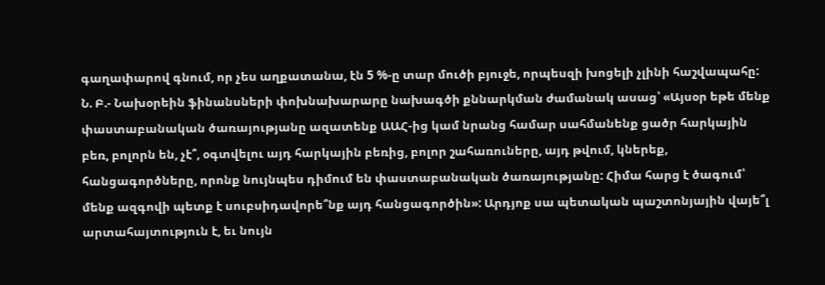գաղափարով գնում, որ չես աղքատանա, էն 5 %-ը տար մուծի բյուջե, որպեսզի խոցելի չլինի հաշվապահը:
Ն. Բ.- Նախօրեին ֆինանսների փոխնախարարը նախագծի քննարկման ժամանակ ասաց՝ «Այսօր եթե մենք փաստաբանական ծառայությանը ազատենք ԱԱՀ-ից կամ նրանց համար սահմանենք ցածր հարկային բեռ, բոլորն են, չէ՞, օգտվելու այդ հարկային բեռից, բոլոր շահառուները, այդ թվում, կներեք, հանցագործները, որոնք նույնպես դիմում են փաստաբանական ծառայությանը: Հիմա հարց է ծագում՝ մենք ազգովի պետք է սուբսիդավորե՞նք այդ հանցագործին»: Արդյոք սա պետական պաշտոնյային վայե՞լ արտահայտություն է, եւ նույն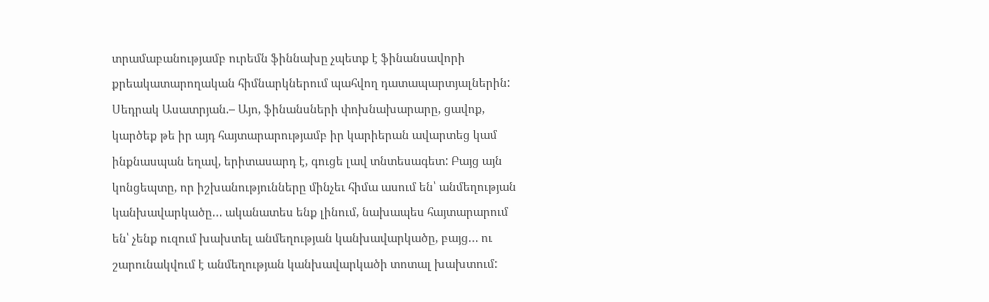տրամաբանությամբ ուրեմն ֆիննախը չպետք է ֆինանսավորի քրեակատարողական հիմնարկներում պահվող դատապարտյալներին:
Սեդրակ Ասատրյան.– Այո, ֆինանսների փոխնախարարը, ցավոք, կարծեք թե իր այդ հայտարարությամբ իր կարիերան ավարտեց կամ ինքնասպան եղավ, երիտասարդ է, գուցե լավ տնտեսագետ: Բայց այն կոնցեպտը, որ իշխանությունները մինչեւ հիմա ասում են՝ անմեղության կանխավարկածը… ականատես ենք լինում, նախապես հայտարարում են՝ չենք ուզում խախտել անմեղության կանխավարկածը, բայց… ու շարունակվում է անմեղության կանխավարկածի տոտալ խախտում: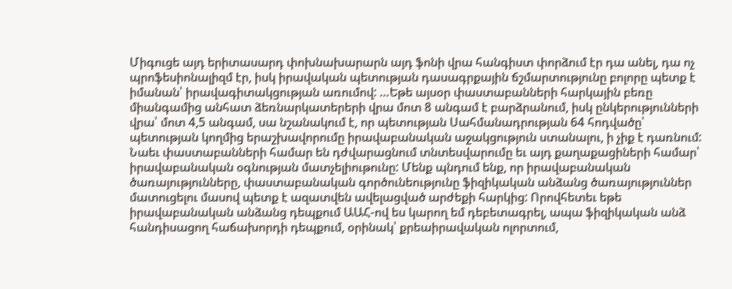Միգուցե այդ երիտասարդ փոխնախարարն այդ ֆոնի վրա հանգիստ փորձում էր դա անել, դա ոչ պրոֆեսիոնալիզմ էր, իսկ իրավական պետության դասագրքային ճշմարտությունը բոլորը պետք է իմանան՝ իրավագիտակցության առումով: …Եթե այսօր փաստաբանների հարկային բեռը միանգամից անհատ ձեռնարկատերերի վրա մոտ 8 անգամ է բարձրանում, իսկ ընկերությունների վրա՝ մոտ 4,5 անգամ, սա նշանակում է, որ պետության Սահմանադրության 64 հոդվածը՝ պետության կողմից երաշխավորումը իրավաբանական աջակցություն ստանալու, ի չիք է դառնում: Նաեւ փաստաբանների համար են դժվարացնում տնտեսվարումը եւ այդ քաղաքացիների համար՝ իրավաբանական օգնության մատչելիութունը: Մենք պնդում ենք, որ իրավաբանական ծառայությունները, փաստաբանական գործունեությունը ֆիզիկական անձանց ծառայություններ մատուցելու մասով պետք է ազատվեն ավելացված արժեքի հարկից: Որովհետեւ եթե իրավաբանական անձանց դեպքում ԱԱՀ-ով ես կարող եմ դեբետագրել, ապա ֆիզիկական անձ հանդիսացող հաճախորդի դեպքում, օրինակ՝ քրեաիրավական ոլորտում,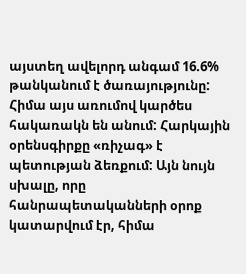այստեղ ավելորդ անգամ 16.6% թանկանում է ծառայությունը: Հիմա այս առումով կարծես հակառակն են անում: Հարկային օրենսգիրքը «ռիչագ» է պետության ձեռքում: Այն նույն սխալը, որը հանրապետականների օրոք կատարվում էր, հիմա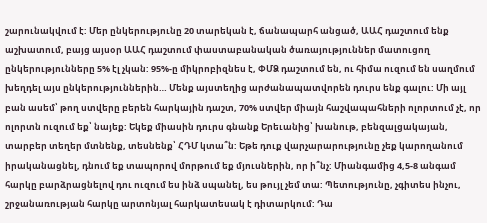շարունակվում է: Մեր ընկերությունը 20 տարեկան է, ճանապարհ անցած, ԱԱՀ դաշտում ենք աշխատում, բայց այսօր ԱԱՀ դաշտում փաստաբանական ծառայություններ մատուցող ընկերությունները 5% էլ չկան: 95%-ը միկրոբիզնես է, ՓՄՁ դաշտում են, ու հիմա ուզում են սաղմում խեղդել այս ընկերություններին… Մենք այստեղից արժանապատվորեն դուրս ենք գալու: Մի այլ բան ասեմ՝ թող ստվերը բերեն հարկային դաշտ, 70% ստվեր միայն հաշվապահների ոլորտում չէ, որ ոլորտն ուզում եք՝ նայեք: Եկեք միասին դուրս գնանք Երեւանից՝ խանութ, բենզալցակայան, տարբեր տեղեր մտնենք, տեսնենք՝ ՀԴՄ կտա՞ն: Եթե դուք վարչարարությունը չեք կարողանում իրականացնել, դնում եք տապորով մորթում եք մյուսներին, որ ի՞նչ: Միանգամից 4,5-8 անգամ հարկը բարձրացնելով դու ուզում ես ինձ սպանել, ես թույլ չեմ տա: Պետությունը, չգիտես ինչու, շրջանառության հարկը արտոնյալ հարկատեսակ է դիտարկում: Դա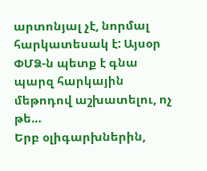արտոնյալ չէ, նորմալ հարկատեսակ է: Այսօր ՓՄՁ-ն պետք է գնա պարզ հարկային մեթոդով աշխատելու, ոչ թե…
Երբ օլիգարխներին,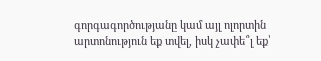գորգագործությանը կամ այլ ոլորտին արտոնություն եք տվել, իսկ չափե՞լ եք՝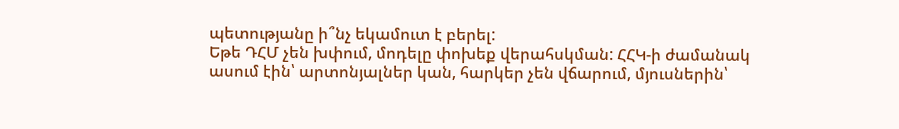պետությանը ի՞նչ եկամուտ է բերել:
Եթե ԴՀՄ չեն խփում, մոդելը փոխեք վերահսկման: ՀՀԿ-ի ժամանակ ասում էին՝ արտոնյալներ կան, հարկեր չեն վճարում, մյուսներին՝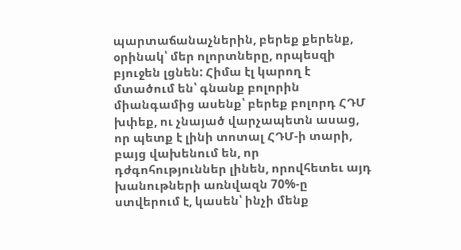պարտաճանաչներին, բերեք քերենք, օրինակ՝ մեր ոլորտները, որպեսզի բյուջեն լցնեն: Հիմա էլ կարող է մտածում են՝ գնանք բոլորին միանգամից ասենք՝ բերեք բոլորդ ՀԴՄ խփեք, ու չնայած վարչապետն ասաց, որ պետք է լինի տոտալ ՀԴՄ-ի տարի, բայց վախենում են, որ դժգոհություններ լինեն, որովհետեւ այդ խանութների առնվազն 70%-ը ստվերում է, կասեն՝ ինչի մենք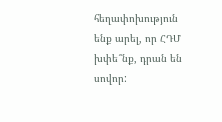հեղափոխություն ենք արել, որ ՀԴՄ խփե՞նք, դրան են սովոր: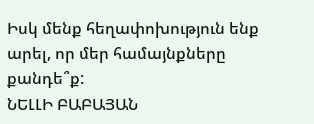Իսկ մենք հեղափոխություն ենք արել, որ մեր համայնքները քանդե՞ք:
ՆԵԼԼԻ ԲԱԲԱՅԱՆ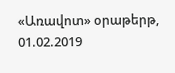«Առավոտ» օրաթերթ,
01.02.2019